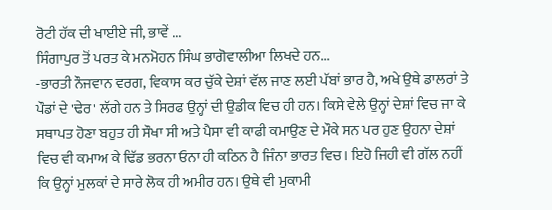ਰੋਟੀ ਹੱਕ ਦੀ ਖਾਈਏ ਜੀ, ਭਾਵੇਂ ...
ਸਿੰਗਾਪੁਰ ਤੋਂ ਪਰਤ ਕੇ ਮਨਮੋਹਨ ਸਿੰਘ ਭਾਗੋਵਾਲੀਆ ਲਿਖਦੇ ਹਨ...
-ਭਾਰਤੀ ਨੌਜਵਾਨ ਵਰਗ, ਵਿਕਾਸ ਕਰ ਚੁੱਕੇ ਦੇਸ਼ਾਂ ਵੱਲ ਜਾਣ ਲਈ ਪੱਬਾਂ ਭਾਰ ਹੈ, ਅਖੇ ਉਥੇ ਡਾਲਰਾਂ ਤੇ ਪੌਡਾਂ ਦੇ 'ਢੇਰ' ਲੱਗੇ ਹਨ ਤੇ ਸਿਰਫ ਉਨ੍ਹਾਂ ਦੀ ਉਡੀਕ ਵਿਚ ਹੀ ਹਨ। ਕਿਸੇ ਵੇਲੇ ਉਨ੍ਹਾਂ ਦੇਸ਼ਾਂ ਵਿਚ ਜਾ ਕੇ ਸਥਾਪਤ ਹੋਣਾ ਬਹੁਤ ਹੀ ਸੌਖਾ ਸੀ ਅਤੇ ਪੈਸਾ ਵੀ ਕਾਫੀ ਕਮਾਉਣ ਦੇ ਮੌਕੇ ਸਨ ਪਰ ਹੁਣ ਉਹਨਾ ਦੇਸ਼ਾਂ ਵਿਚ ਵੀ ਕਮਾਅ ਕੇ ਢਿੱਡ ਭਰਨਾ ਓਨਾ ਹੀ ਕਠਿਨ ਹੈ ਜਿੰਨਾ ਭਾਰਤ ਵਿਚ। ਇਹੋ ਜਿਹੀ ਵੀ ਗੱਲ ਨਹੀਂ ਕਿ ਉਨ੍ਹਾਂ ਮੁਲਕਾਂ ਦੇ ਸਾਰੇ ਲੋਕ ਹੀ ਅਮੀਰ ਹਨ। ਉਥੇ ਵੀ ਮੁਕਾਮੀ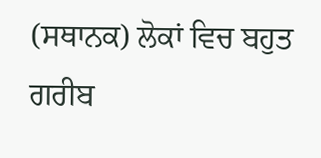(ਸਥਾਨਕ) ਲੋਕਾਂ ਵਿਚ ਬਹੁਤ ਗਰੀਬ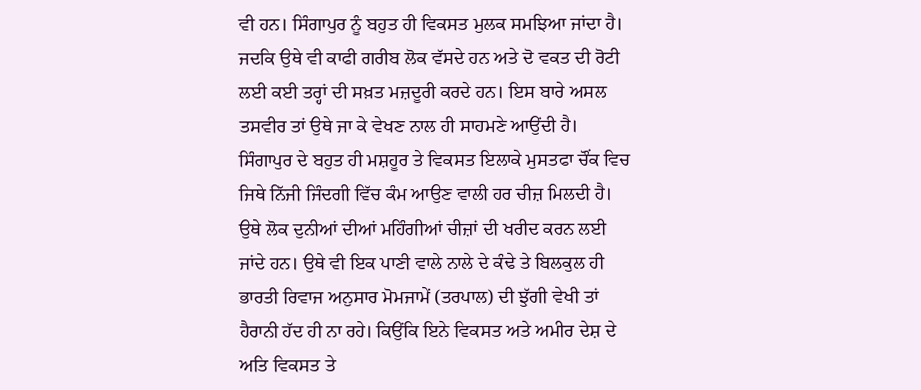ਵੀ ਹਨ। ਸਿੰਗਾਪੁਰ ਨੂੰ ਬਹੁਤ ਹੀ ਵਿਕਸਤ ਮੁਲਕ ਸਮਝਿਆ ਜਾਂਦਾ ਹੈ। ਜਦਕਿ ਉਥੇ ਵੀ ਕਾਫੀ ਗਰੀਬ ਲੋਕ ਵੱਸਦੇ ਹਨ ਅਤੇ ਦੋ ਵਕਤ ਦੀ ਰੋਟੀ ਲਈ ਕਈ ਤਰ੍ਹਾਂ ਦੀ ਸਖ਼ਤ ਮਜ਼ਦੂਰੀ ਕਰਦੇ ਹਨ। ਇਸ ਬਾਰੇ ਅਸਲ ਤਸਵੀਰ ਤਾਂ ਉਥੇ ਜਾ ਕੇ ਵੇਖਣ ਨਾਲ ਹੀ ਸਾਹਮਣੇ ਆਉਂਦੀ ਹੈ।
ਸਿੰਗਾਪੁਰ ਦੇ ਬਹੁਤ ਹੀ ਮਸ਼ਹੂਰ ਤੇ ਵਿਕਸਤ ਇਲਾਕੇ ਮੁਸਤਫਾ ਚੌਂਕ ਵਿਚ ਜਿਥੇ ਨਿੱਜੀ ਜਿੰਦਗੀ ਵਿੱਚ ਕੰਮ ਆਉਣ ਵਾਲੀ ਹਰ ਚੀਜ਼ ਮਿਲਦੀ ਹੈ। ਉਥੇ ਲੋਕ ਦੁਨੀਆਂ ਦੀਆਂ ਮਹਿੰਗੀਆਂ ਚੀਜ਼ਾਂ ਦੀ ਖਰੀਦ ਕਰਨ ਲਈ ਜਾਂਦੇ ਹਨ। ਉਥੇ ਵੀ ਇਕ ਪਾਣੀ ਵਾਲੇ ਨਾਲੇ ਦੇ ਕੰਢੇ ਤੇ ਬਿਲਕੁਲ ਹੀ ਭਾਰਤੀ ਰਿਵਾਜ ਅਨੁਸਾਰ ਮੋਮਜਾਮੇਂ (ਤਰਪਾਲ) ਦੀ ਝੁੱਗੀ ਵੇਖੀ ਤਾਂ ਹੈਰਾਨੀ ਹੱਦ ਹੀ ਨਾ ਰਹੇ। ਕਿਉਂਕਿ ਇਨੇ ਵਿਕਸਤ ਅਤੇ ਅਮੀਰ ਦੇਸ਼ ਦੇ ਅਤਿ ਵਿਕਸਤ ਤੇ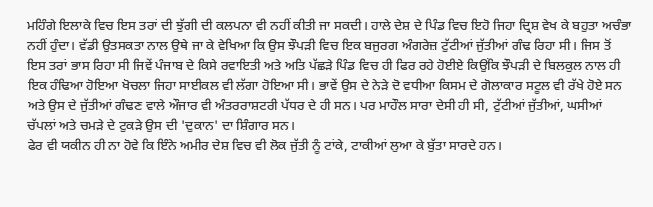ਮਹਿੰਗੇ ਇਲਾਕੇ ਵਿਚ ਇਸ ਤਰਾਂ ਦੀ ਝੁੱਗੀ ਦੀ ਕਲਪਨਾ ਵੀ ਨਹੀਂ ਕੀਤੀ ਜਾ ਸਕਦੀ। ਹਾਲੇ ਦੇਸ਼ ਦੇ ਪਿੰਡ ਵਿਚ ਇਹੋ ਜਿਹਾ ਦ੍ਰਿਸ਼ ਵੇਖ ਕੇ ਬਹੁਤਾ ਅਚੰਭਾ ਨਹੀਂ ਹੁੰਦਾ। ਵੱਡੀ ਉਤਸਕਤਾ ਨਾਲ ਉਥੇ ਜਾ ਕੇ ਵੇਖਿਆ ਕਿ ਉਸ ਝੌਪੜੀ ਵਿਚ ਇਕ ਬਜੁਰਗ ਅੰਗਰੇਜ਼ ਟੁੱਟੀਆਂ ਜੁੱਤੀਆਂ ਗੰਢ ਰਿਹਾ ਸੀ। ਜਿਸ ਤੋਂ ਇਸ ਤਰਾਂ ਭਾਸ ਰਿਹਾ ਸੀ ਜਿਵੇਂ ਪੰਜਾਬ ਦੇ ਕਿਸੇ ਰਵਾਇਤੀ ਅਤੇ ਅਤਿ ਪੱਛੜੇ ਪਿੰਡ ਵਿਚ ਹੀ ਫਿਰ ਰਹੇ ਹੋਈਏ ਕਿਉਂਕਿ ਝੌਪੜੀ ਦੇ ਬਿਲਕੁਲ ਨਾਲ ਹੀ ਇਕ ਹੰਢਿਆ ਹੋਇਆ ਖੋਚਲਾ ਜਿਹਾ ਸਾਈਕਲ ਵੀ ਲੱਗਾ ਹੋਇਆ ਸੀ। ਭਾਵੇਂ ਉਸ ਦੇ ਨੇੜੇ ਦੋ ਵਧੀਆ ਕਿਸਮ ਦੇ ਗੋਲਾਕਾਰ ਸਟੂਲ ਵੀ ਰੱਖੇ ਹੋਏ ਸਨ ਅਤੇ ਉਸ ਦੇ ਜੁੱਤੀਆਂ ਗੰਢਣ ਵਾਲੇ ਔਜਾਰ ਵੀ ਅੰਤਰਰਾਸ਼ਟਰੀ ਪੱਧਰ ਦੇ ਹੀ ਸਨ। ਪਰ ਮਾਹੌਲ ਸਾਰਾ ਦੇਸੀ ਹੀ ਸੀ, ਟੁੱਟੀਆਂ ਜੁੱਤੀਆਂ, ਘਸੀਆਂ ਚੱਪਲਾਂ ਅਤੇ ਚਮੜੇ ਦੇ ਟੁਕੜੇ ਉਸ ਦੀ 'ਦੁਕਾਨ' ਦਾ ਸ਼ਿੰਗਾਰ ਸਨ।
ਫੇਰ ਵੀ ਯਕੀਨ ਹੀ ਨਾ ਹੋਵੇ ਕਿ ਇੰਨੇ ਅਮੀਰ ਦੇਸ਼ ਵਿਚ ਵੀ ਲੋਕ ਜੁੱਤੀ ਨੂੰ ਟਾਂਕੇ, ਟਾਕੀਆਂ ਲੁਆ ਕੇ ਬੁੱਤਾ ਸਾਰਦੇ ਹਨ।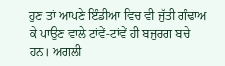ਹੁਣ ਤਾਂ ਆਪਣੇ ਇੰਡੀਆ ਵਿਚ ਵੀ ਜੁੱਤੀ ਗੰਢਾਅ ਕੇ ਪਾਉਣ ਵਾਲੇ ਟਾਂਵੇਂ-ਟਾਂਵੇਂ ਹੀ ਬਜੁਰਗ ਬਚੇ ਹਨ। ਅਗਲੀ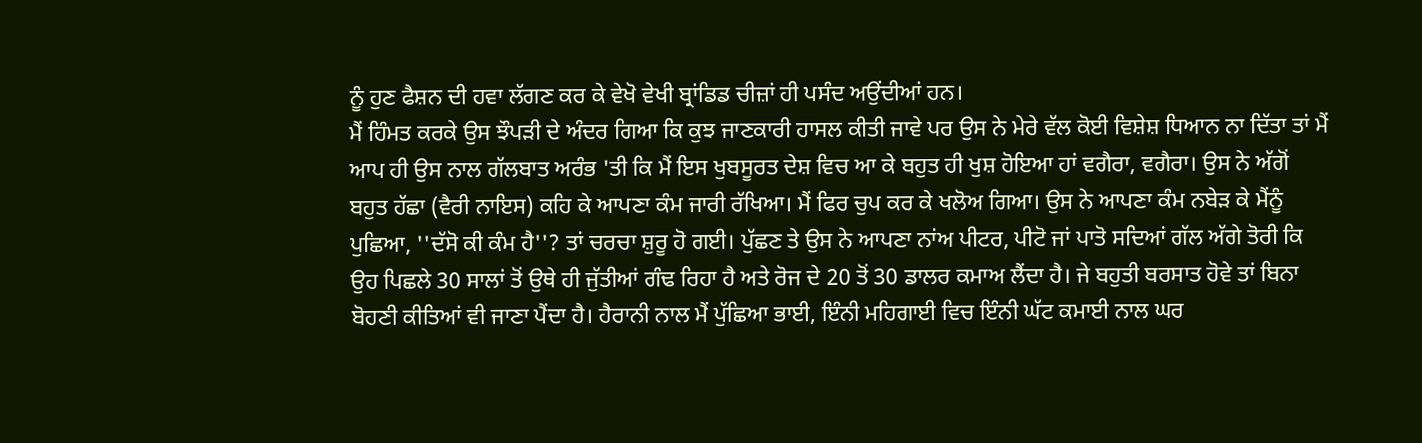ਨੂੰ ਹੁਣ ਫੈਸ਼ਨ ਦੀ ਹਵਾ ਲੱਗਣ ਕਰ ਕੇ ਵੇਖੋ ਵੇਖੀ ਬ੍ਰਾਂਡਿਡ ਚੀਜ਼ਾਂ ਹੀ ਪਸੰਦ ਅਉਂਦੀਆਂ ਹਨ।
ਮੈਂ ਹਿੰਮਤ ਕਰਕੇ ਉਸ ਝੌਪੜੀ ਦੇ ਅੰਦਰ ਗਿਆ ਕਿ ਕੁਝ ਜਾਣਕਾਰੀ ਹਾਸਲ ਕੀਤੀ ਜਾਵੇ ਪਰ ਉਸ ਨੇ ਮੇਰੇ ਵੱਲ ਕੋਈ ਵਿਸ਼ੇਸ਼ ਧਿਆਨ ਨਾ ਦਿੱਤਾ ਤਾਂ ਮੈਂ ਆਪ ਹੀ ਉਸ ਨਾਲ ਗੱਲਬਾਤ ਅਰੰਭ 'ਤੀ ਕਿ ਮੈਂ ਇਸ ਖੁਬਸੂਰਤ ਦੇਸ਼ ਵਿਚ ਆ ਕੇ ਬਹੁਤ ਹੀ ਖੁਸ਼ ਹੋਇਆ ਹਾਂ ਵਗੈਰਾ, ਵਗੈਰਾ। ਉਸ ਨੇ ਅੱਗੋਂ ਬਹੁਤ ਹੱਛਾ (ਵੈਰੀ ਨਾਇਸ) ਕਹਿ ਕੇ ਆਪਣਾ ਕੰਮ ਜਾਰੀ ਰੱਖਿਆ। ਮੈਂ ਫਿਰ ਚੁਪ ਕਰ ਕੇ ਖਲੋਅ ਗਿਆ। ਉਸ ਨੇ ਆਪਣਾ ਕੰਮ ਨਬੇੜ ਕੇ ਮੈਂਨੂੰ ਪੁਛਿਆ, ''ਦੱਸੋ ਕੀ ਕੰਮ ਹੈ''? ਤਾਂ ਚਰਚਾ ਸ਼ੁਰੂ ਹੋ ਗਈ। ਪੁੱਛਣ ਤੇ ਉਸ ਨੇ ਆਪਣਾ ਨਾਂਅ ਪੀਟਰ, ਪੀਟੋ ਜਾਂ ਪਾਤੋ ਸਦਿਆਂ ਗੱਲ ਅੱਗੇ ਤੋਰੀ ਕਿ ਉਹ ਪਿਛਲੇ 30 ਸਾਲਾਂ ਤੋਂ ਉਥੇ ਹੀ ਜੁੱਤੀਆਂ ਗੰਢ ਰਿਹਾ ਹੈ ਅਤੇ ਰੋਜ ਦੇ 20 ਤੋਂ 30 ਡਾਲਰ ਕਮਾਅ ਲੈਂਦਾ ਹੈ। ਜੇ ਬਹੁਤੀ ਬਰਸਾਤ ਹੋਵੇ ਤਾਂ ਬਿਨਾ ਬੋਹਣੀ ਕੀਤਿਆਂ ਵੀ ਜਾਣਾ ਪੈਂਦਾ ਹੈ। ਹੈਰਾਨੀ ਨਾਲ ਮੈਂ ਪੁੱਛਿਆ ਭਾਈ, ਇੰਨੀ ਮਹਿਗਾਈ ਵਿਚ ਇੰਨੀ ਘੱਟ ਕਮਾਈ ਨਾਲ ਘਰ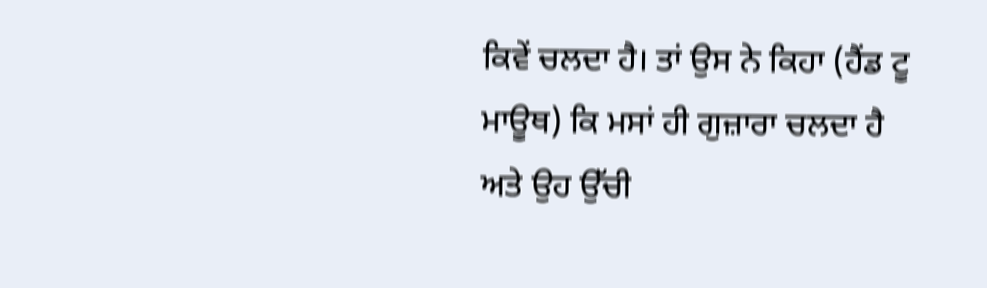ਕਿਵੇਂ ਚਲਦਾ ਹੈ। ਤਾਂ ਉਸ ਨੇ ਕਿਹਾ (ਹੈਂਡ ਟੂ ਮਾਊਥ) ਕਿ ਮਸਾਂ ਹੀ ਗੁਜ਼ਾਰਾ ਚਲਦਾ ਹੈ ਅਤੇ ਉਹ ਉੱਚੀ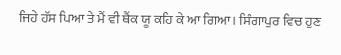ਜਿਹੇ ਹੱਸ ਪਿਆ ਤੇ ਮੈਂ ਵੀ ਥੈਂਕ ਯੂ ਕਹਿ ਕੇ ਆ ਗਿਆ। ਸਿੰਗਾਪੁਰ ਵਿਚ ਹੁਣ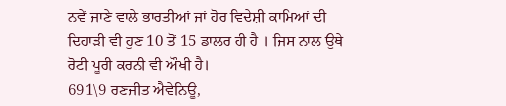ਨਵੇਂ ਜਾਣੇ ਵਾਲੇ ਭਾਰਤੀਆਂ ਜਾਂ ਹੋਰ ਵਿਦੇਸ਼ੀ ਕਾਮਿਆਂ ਦੀ ਦਿਹਾੜੀ ਵੀ ਹੁਣ 10 ਤੋਂ 15 ਡਾਲਰ ਹੀ ਹੈ । ਜਿਸ ਨਾਲ ਉਥੇ ਰੋਟੀ ਪੂਰੀ ਕਰਨੀ ਵੀ ਔਖੀ ਹੈ।
691\9 ਰਣਜੀਤ ਐਵੇਨਿਊ,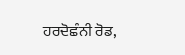ਹਰਦੋਛੰਨੀ ਰੋਡ,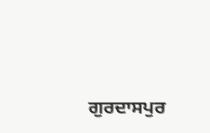ਗੁਰਦਾਸਪੁਰ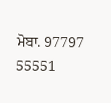ਮੋਬਾ. 97797 55551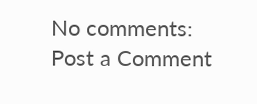No comments:
Post a Comment